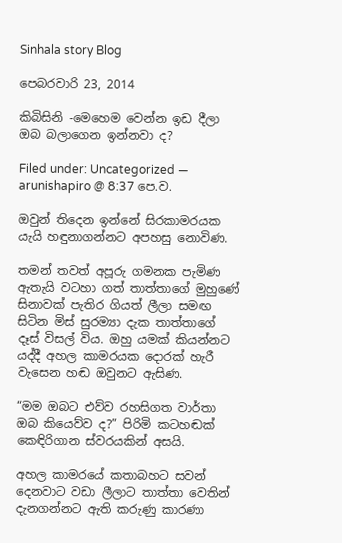Sinhala story Blog

පෙබරවාරි 23, 2014

කිබිසිනි -මෙහෙම වෙන්න ඉඩ දීලා ඔබ බලාගෙන ඉන්නවා ද?

Filed under: Uncategorized — arunishapiro @ 8:37 පෙ.ව.

ඔවුන් තිදෙන ඉන්නේ සිරකාමරයක යැයි හඳුනාගන්නට අපහසු නොවිණ.

තමන් තවත් අපූරු ගමනක පැමිණ ඇතැයි වටහා ගත් තාත්තාගේ මුහුණේ සිනාවක් පැතිර ගියත් ලීලා සමඟ සිටින මිස් සුරම්‍යා දැක තාත්තාගේ දෑස් විසල් විය. ඔහු යමක් කියන්නට යද්දී අහල කාමරයක දොරක් හැරී වැසෙන හඬ ඔවුනට ඇසිණ.

“මම ඔබට එව්ව රහසිගත වාර්තා ඔබ කියෙව්ව ද?” පිරිමි කටහඬක් කෙඳිරිගාන ස්වරයකින් අසයි.

අහල කාමරයේ කතාබහට සවන් දෙනවාට වඩා ලීලාට තාත්තා වෙතින් දැනගන්නට ඇති කරුණු කාරණා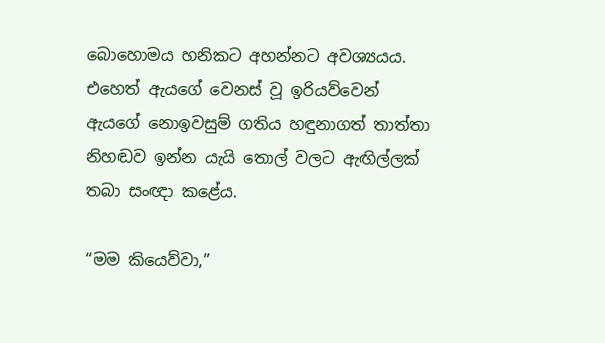බොහොමය හනිකට අහන්නට අවශ්‍යයය. එහෙත් ඇයගේ වෙනස් වූ ඉරියව්වෙන් ඇයගේ නොඉවසුම් ගතිය හඳුනාගත් තාත්තා නිහඬව ඉන්න යැයි තොල් වලට ඇඟිල්ලක් තබා සංඥා කළේය.

“මම කියෙව්වා,”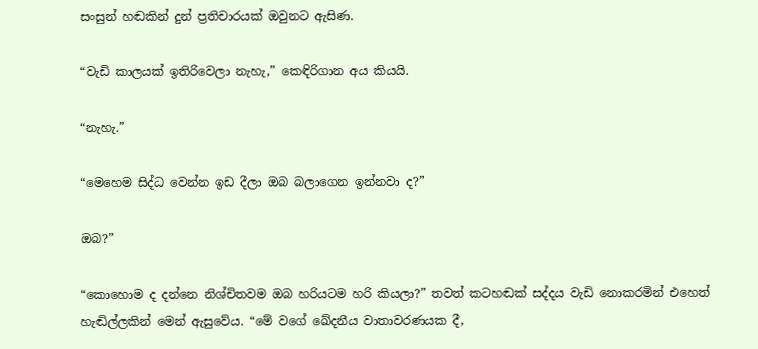සංසුන් හඬකින් දුන් ප්‍රතිචාරයක් ඔවුනට ඇසිණ.

“වැඩි කාලයක් ඉතිරිවෙලා නැහැ,” කෙඳිරිගාන අය කියයි.

“නැහැ.”

“මෙහෙම සිද්ධ වෙන්න ඉඩ දීලා ඔබ බලාගෙන ඉන්නවා ද?”

ඔබ?”

“කොහොම ද දන්නෙ නිශ්චිතවම ඔබ හරියටම හරි කියලා?” තවත් කටහඬක් සද්දය වැඩි නොකරමින් එහෙත් හැඬිල්ලකින් මෙන් ඇසුවේය. “මේ වගේ ඛේදනීය වාතාවරණයක දී,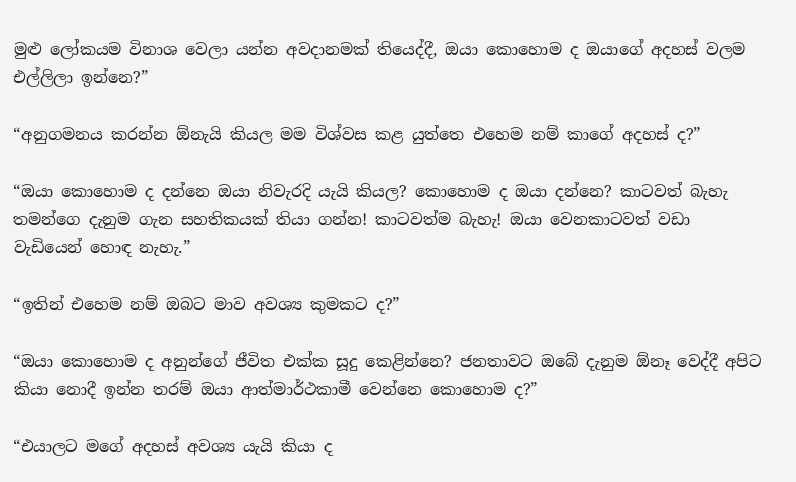මුළු ලෝකයම විනාශ වෙලා යන්න අවදානමක් තියෙද්දී, ඔයා කොහොම ද ඔයාගේ අදහස් වලම එල්ලිලා ඉන්නෙ?”

“අනුගමනය කරන්න ඕනැයි කියල මම විශ්වස කළ යුත්තෙ එහෙම නම් කාගේ අදහස් ද?”

“ඔයා කොහොම ද දන්නෙ ඔයා නිවැරදි යැයි කියල? කොහොම ද ඔයා දන්නෙ? කාටවත් බැහැ තමන්ගෙ දැනුම ගැන සහතිකයක් තියා ගන්න! කාටවත්ම බැහැ! ඔයා වෙනකාටවත් වඩා වැඩියෙන් හොඳ නැහැ.”

“ඉතින් එහෙම නම් ඔබට මාව අවශ්‍ය කුමකට ද?”

“ඔයා කොහොම ද අනුන්ගේ ජීවිත එක්ක සූදු කෙළින්නෙ? ජනතාවට ඔබේ දැනුම ඕනෑ වෙද්දී අපිට කියා නොදී ඉන්න තරම් ඔයා ආත්මාර්ථකාමී වෙන්නෙ කොහොම ද?”

“එයාලට මගේ අදහස් අවශ්‍ය යැයි කියා ද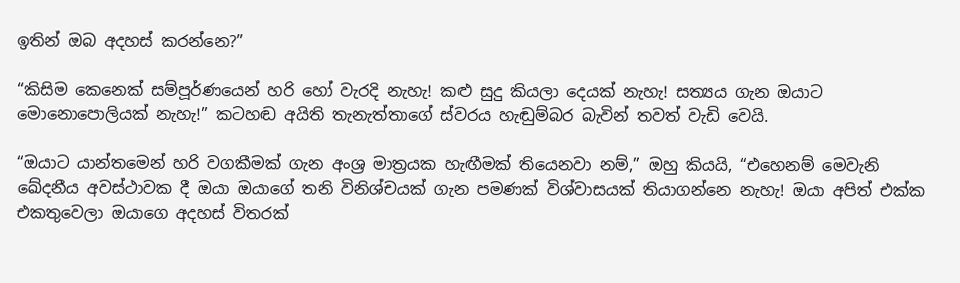ඉතින් ඔබ අදහස් කරන්නෙ?”

“කිසිම කෙනෙක් සම්පූර්ණයෙන් හරි හෝ වැරදි නැහැ! කළු සුදු කියලා දෙයක් නැහැ! සත්‍යය ගැන ඔයාට මොනොපොලියක් නැහැ!” කටහඬ අයිති තැනැත්තාගේ ස්වරය හැඬුම්බර බැවින් තවත් වැඩි වෙයි.

“ඔයාට යාන්තමෙන් හරි වගකීමක් ගැන අංශ්‍ර මාත්‍රයක හැඟීමක් තියෙනවා නම්,” ඔහු කියයි, “එහෙනම් මෙවැනි ඛේදනීය අවස්ථාවක දී ඔයා ඔයාගේ තනි විනිශ්චයක් ගැන පමණක් විශ්වාසයක් තියාගන්නෙ නැහැ! ඔයා අපිත් එක්ක එකතුවෙලා ඔයාගෙ අදහස් විතරක්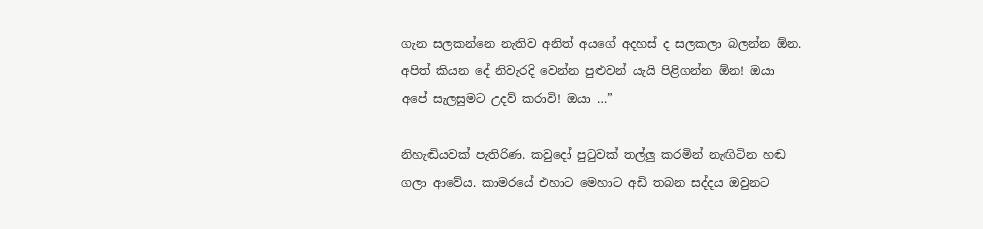ගැන සලකන්නෙ නැතිව අනිත් අයගේ අදහස් ද සලකලා බලන්න ඕන. අපිත් කියන දේ නිවැරදි වෙන්න පුළුවන් යැයි පිළිගන්න ඕන! ඔයා අපේ සැලසුමට උදව් කරාවි! ඔයා …”

නිහැඬියවක් පැතිරිණ. කවුදෝ පුටුවක් තල්ලු කරමින් නැඟිටින හඬ ගලා ආවේය. කාමරයේ එහාට මෙහාට අඩි තබන සද්දය ඔවුනට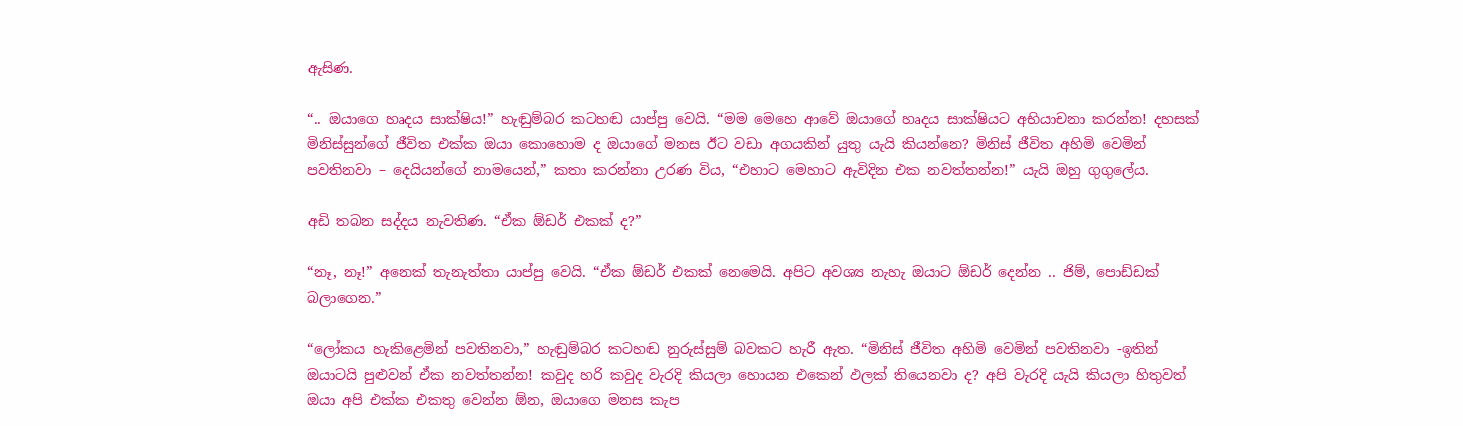ඇසිණ.

“.. ඔයාගෙ හෘදය සාක්ෂිය!” හැඬුම්බර කටහඬ යාප්පු වෙයි. “මම මෙහෙ ආවේ ඔයාගේ හෘදය සාක්ෂියට අභියාචනා කරන්න! දහසක් මිනිස්සුන්ගේ ජීවිත එක්ක ඔයා කොහොම ද ඔයාගේ මනස ඊට වඩා අගයකින් යුතු යැයි කියන්නෙ? මිනිස් ජීවිත අහිමි වෙමින් පවතිනවා – දෙයියන්ගේ නාමයෙන්,” කතා කරන්නා උරණ විය, “එහාට මෙහාට ඇවිදින එක නවත්තන්න!” යැයි ඔහු ගුගුලේය.

අඩි තබන සද්දය නැවතිණ. “ඒක ඕඩර් එකක් ද?”

“නෑ, නෑ!” අනෙක් තැනැත්තා යාප්පු වෙයි. “ඒක ඕඩර් එකක් නෙමෙයි. අපිට අවශ්‍ය නැහැ ඔයාට ඕඩර් දෙන්න .. ජිම්, පොඩ්ඩක් බලාගෙන.”

“ලෝකය හැකිළෙමින් පවතිනවා,” හැඬුම්බර කටහඬ නුරුස්සුම් බවකට හැරී ඇත. “මිනිස් ජීවිත අහිමි වෙමින් පවතිනවා -ඉතින් ඔයාටයි පුළුවන් ඒක නවත්තන්න! කවුද හරි කවුද වැරදි කියලා හොයන එකෙන් ඵලක් තියෙනවා ද? අපි වැරදි යැයි කියලා හිතුවත් ඔයා අපි එක්ක එකතු වෙන්න ඕන, ඔයාගෙ මනස කැප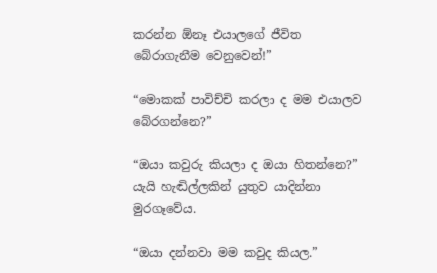කරන්න ඕනෑ එයාලගේ ජීවිත බේරාගැනීම වෙනුවෙන්!”

“මොකක් පාවිච්චි කරලා ද මම එයාලව බේරගන්නෙ?”

“ඔයා කවුරු කියලා ද ඔයා හිතන්නෙ?” යැයි හැඬිල්ලකින් යුතුව යාදින්නා මුරගෑවේය.

“ඔයා දන්නවා මම කවුද කියල.”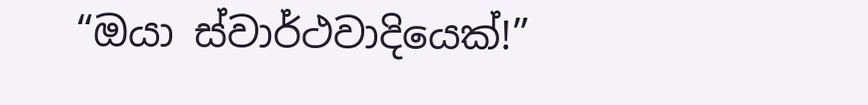“ඔයා ස්වාර්ථවාදියෙක්!”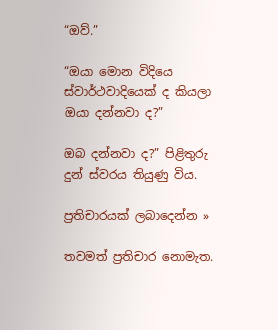“ඔව්.”

“ඔයා මොන විදියෙ ස්වාර්ථවාදියෙක් ද කියලා ඔයා දන්නවා ද?”

ඔබ දන්නවා ද?” පිළිතුරු දුන් ස්වරය තියුණු විය.

ප්‍රතිචාරයක් ලබාදෙන්න »

තවමත් ප්‍රතිචාර නොමැත.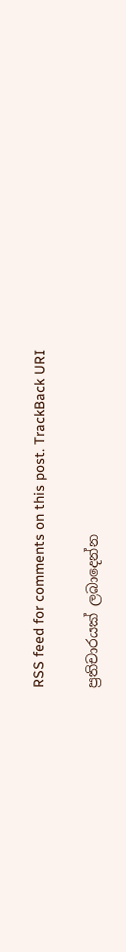RSS feed for comments on this post. TrackBack URI

ප්‍රතිචාරයක් ලබාදෙන්න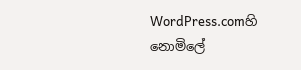WordPress.comහි නොමිලේ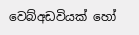වෙබ්අඩවියක් හෝ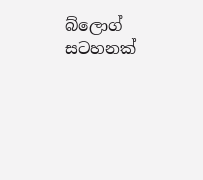බ්ලොග් සටහනක්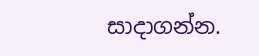සාදාගන්න.